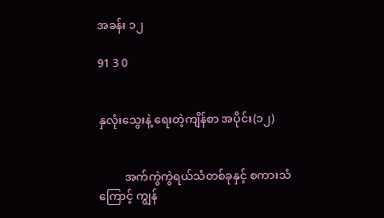အခန်း ၁၂

91 3 0


နှလုံးသွေးနဲ့ ရေးတဲ့ကျိန်စာ အပိုင်း(၁၂)


         အက်ကွဲကွဲရယ်သံတစ်ခုနှင့် စကားသံ
ကြောင့် ကျွန်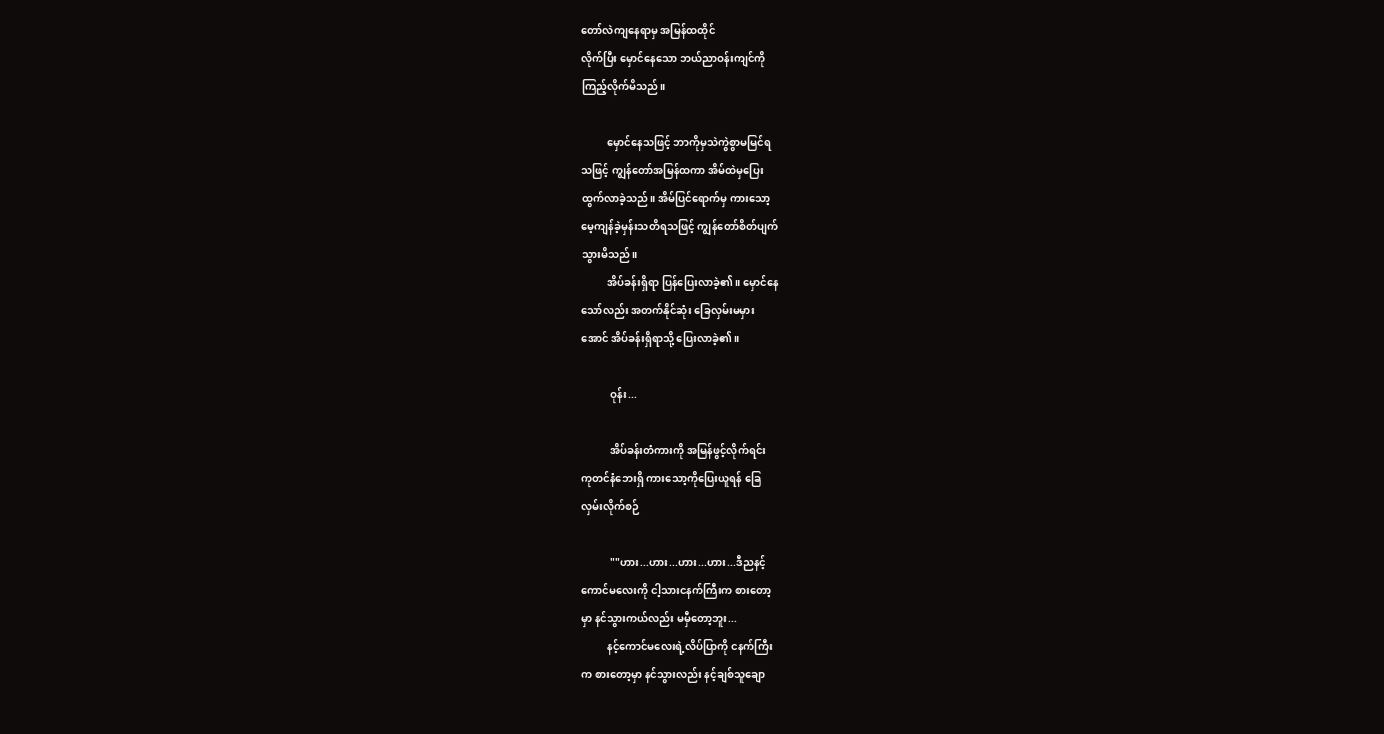တော်လဲကျနေရာမှ အမြန်ထထိုင်
လိုက်ပြီး မှောင်နေသော ဘယ်ညာဝန်းကျင်ကို
ကြည့်လိုက်မိသည်။

          မှောင်နေသဖြင့် ဘာကိုမှသဲကွဲစွာမမြင်ရ
သဖြင့် ကျွန်တော်အမြန်ထကာ အိမ်ထဲမှပြေး
ထွက်လာခဲ့သည်။ အိမ်ပြင်ရောက်မှ ကားသော့
မေ့ကျန်ခဲ့မှန်းသတိရသဖြင့် ကျွန်တော်စိတ်ပျက်
သွားမိသည်။
          အိပ်ခန်းရှိရာ ပြန်ပြေးလာခဲ့၏။ မှောင်နေ
သော်လည်း အတက်နိုင်ဆုံး ခြေလှမ်းမမှား
အောင် အိပ်ခန်းရှိရာသို့ ပြေးလာခဲ့၏။

           ဝုန်း...

           အိပ်ခန်းတံကားကို အမြန်ဖွင့်လိုက်ရင်း
ကုတင်နံဘေးရှိ ကားသော့ကိုပြေးယူရန် ခြေ
လှမ်းလိုက်စဉ်

           ""ဟား...ဟား...ဟား...ဟား...ဒီညနင့်
ကောင်မလေးကို ငါ့သားငနက်ကြီးက စားတော့
မှာ နင်သွားကယ်လည်း မမှီတော့ဘူး...
          နင့်ကောင်မလေးရဲ့လိပ်ပြာကို ငနက်ကြီး
က စားတော့မှာ နင်သွားလည်း နင့်ချစ်သူချော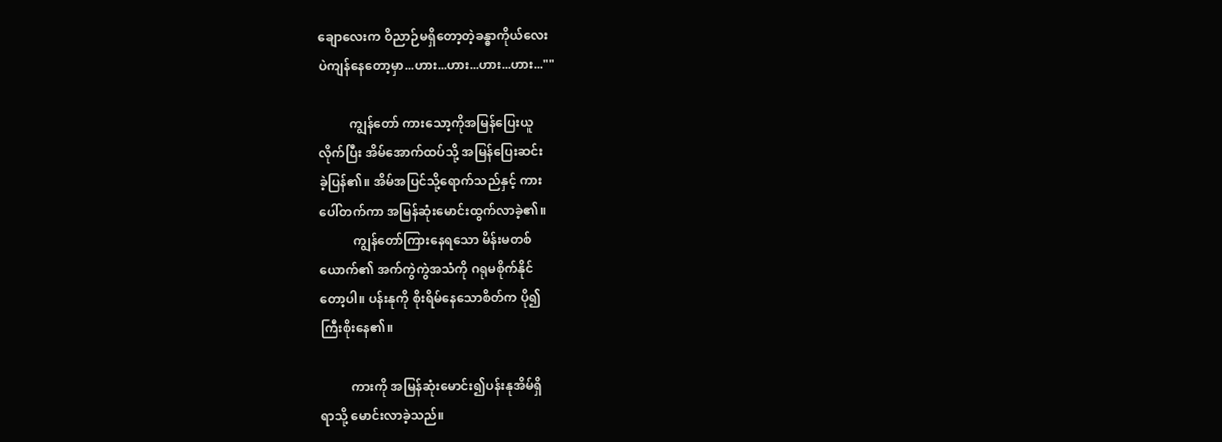ချောလေးက ဝိညာဉ်မရှိတော့တဲ့ခန္ဓာကိုယ်လေး
ပဲကျန်နေတော့မှာ...ဟား...ဟား...ဟား...ဟား...""

          ကျွန်တော် ကားသော့ကိုအမြန်ပြေးယူ
လိုက်ပြီး အိမ်အောက်ထပ်သို့ အမြန်ပြေးဆင်း
ခဲ့ပြန်၏။ အိမ်အပြင်သို့ရောက်သည်နှင့် ကား
ပေါ်တက်ကာ အမြန်ဆုံးမောင်းထွက်လာခဲ့၏။
           ကျွန်တော်ကြားနေရသော မိန်းမတစ်
ယောက်၏ အက်ကွဲကွဲအသံကို ဂရုမစိုက်နိုင်
တော့ပါ။ ပန်းနုကို စိုးရိမ်နေသောစိတ်က ပို၍
ကြီးစိုးနေ၏။

          ကားကို အမြန်ဆုံးမောင်း၍ပန်းနုအိမ်ရှိ
ရာသို့ မောင်းလာခဲ့သည်။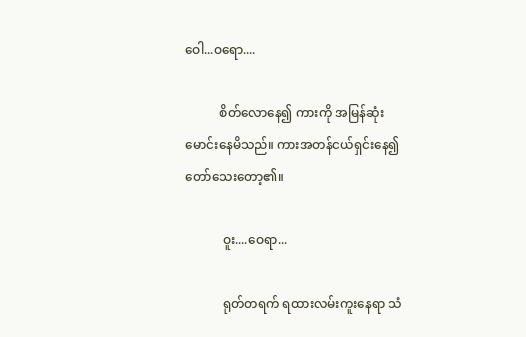ဝေါ...ဝရော....

           စိတ်လောနေ၍ ကားကို အမြန်ဆုံး
မောင်းနေမိသည်။ ကားအတန်ငယ်ရှင်းနေ၍
တော်သေးတော့၏။

            ဝူး....ဝေရာ...

            ရုတ်တရက် ရထားလမ်းကူးနေရာ သံ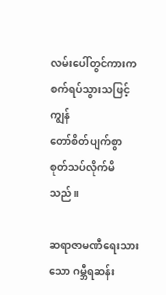လမ်းပေါ်တွင်ကားက စက်ရပ်သွားသဖြင့် ကျွန်
တော်စိတ်ပျက်စွာ စုတ်သပ်လိုက်မိသည်။

ဆရာဇာမဏီရေးသားသော ဂမ္ဘီရဆန်း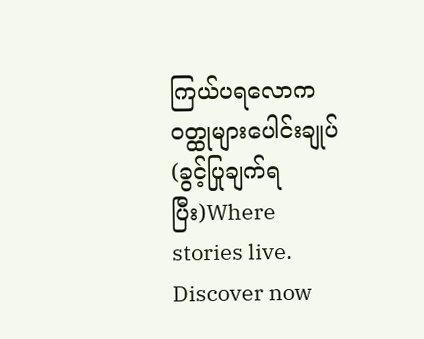ကြယ်ပရလောက၀တ္ထုများပေါင်းချုပ်(ခွင့်ပြုချက်ရပြီး)Where stories live. Discover now